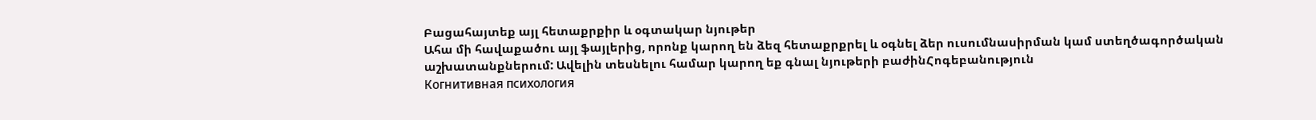Բացահայտեք այլ հետաքրքիր և օգտակար նյութեր
Ահա մի հավաքածու այլ ֆայլերից, որոնք կարող են ձեզ հետաքրքրել և օգնել ձեր ուսումնասիրման կամ ստեղծագործական աշխատանքներում: Ավելին տեսնելու համար կարող եք գնալ նյութերի բաժինՀոգեբանություն
Когнитивная психология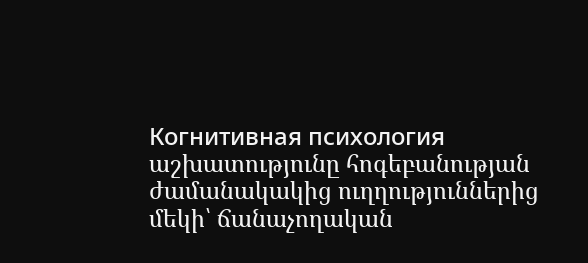Когнитивная психология աշխատությունը հոգեբանության ժամանակակից ուղղություններից մեկի՝ ճանաչողական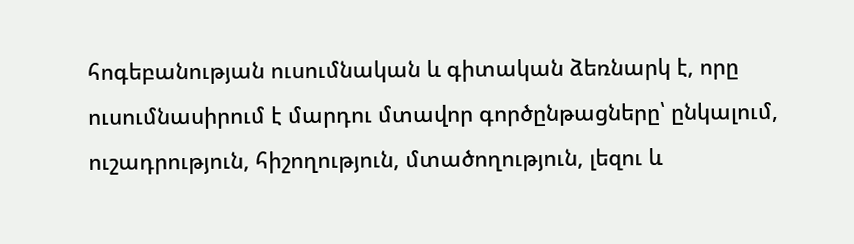հոգեբանության ուսումնական և գիտական ձեռնարկ է, որը ուսումնասիրում է մարդու մտավոր գործընթացները՝ ընկալում, ուշադրություն, հիշողություն, մտածողություն, լեզու և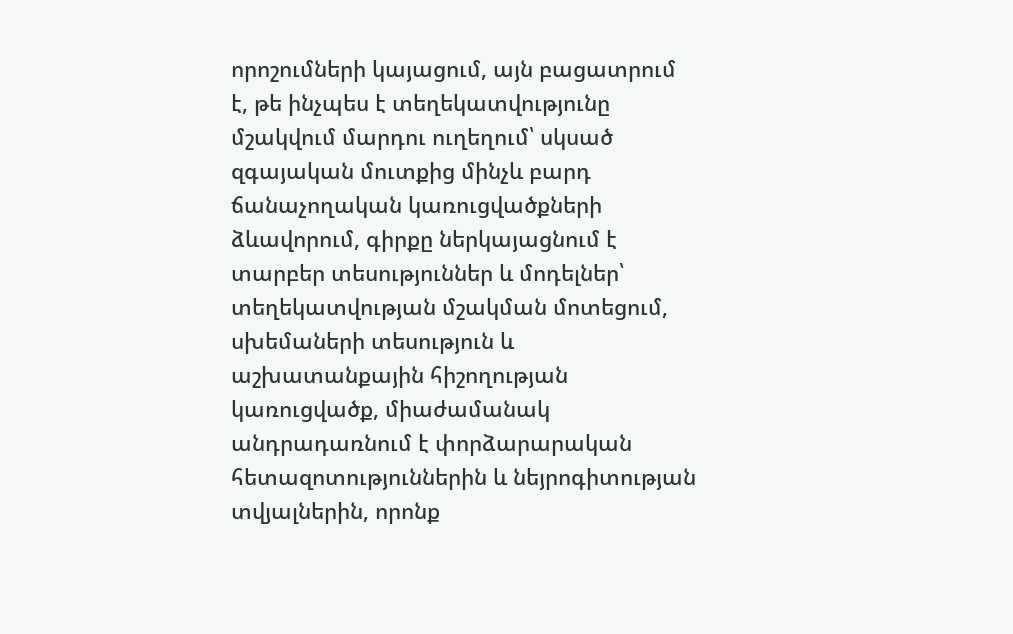որոշումների կայացում, այն բացատրում է, թե ինչպես է տեղեկատվությունը մշակվում մարդու ուղեղում՝ սկսած զգայական մուտքից մինչև բարդ ճանաչողական կառուցվածքների ձևավորում, գիրքը ներկայացնում է տարբեր տեսություններ և մոդելներ՝ տեղեկատվության մշակման մոտեցում, սխեմաների տեսություն և աշխատանքային հիշողության կառուցվածք, միաժամանակ անդրադառնում է փորձարարական հետազոտություններին և նեյրոգիտության տվյալներին, որոնք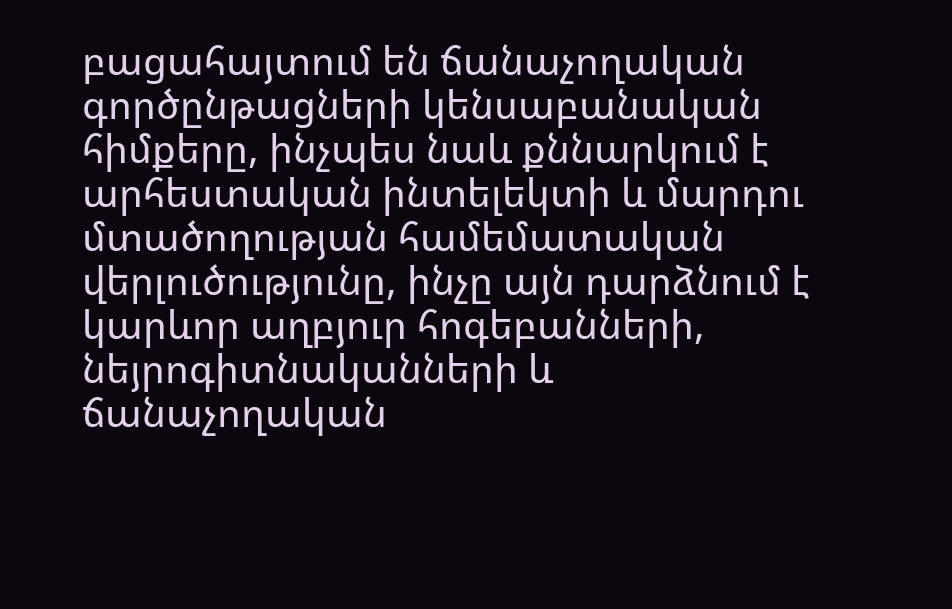բացահայտում են ճանաչողական գործընթացների կենսաբանական հիմքերը, ինչպես նաև քննարկում է արհեստական ինտելեկտի և մարդու մտածողության համեմատական վերլուծությունը, ինչը այն դարձնում է կարևոր աղբյուր հոգեբանների, նեյրոգիտնականների և ճանաչողական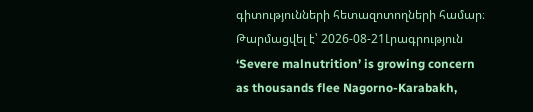գիտությունների հետազոտողների համար։
Թարմացվել է՝ 2026-08-21Լրագրություն
‘Severe malnutrition’ is growing concern as thousands flee Nagorno-Karabakh,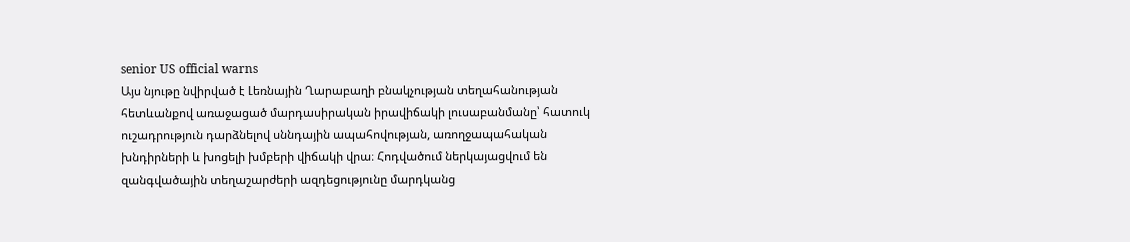senior US official warns
Այս նյութը նվիրված է Լեռնային Ղարաբաղի բնակչության տեղահանության հետևանքով առաջացած մարդասիրական իրավիճակի լուսաբանմանը՝ հատուկ ուշադրություն դարձնելով սննդային ապահովության, առողջապահական խնդիրների և խոցելի խմբերի վիճակի վրա։ Հոդվածում ներկայացվում են զանգվածային տեղաշարժերի ազդեցությունը մարդկանց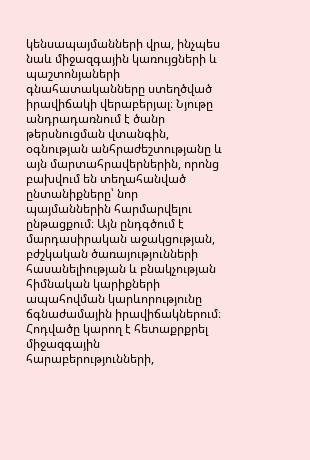կենսապայմանների վրա, ինչպես նաև միջազգային կառույցների և պաշտոնյաների գնահատականները ստեղծված իրավիճակի վերաբերյալ։ Նյութը անդրադառնում է ծանր թերսնուցման վտանգին, օգնության անհրաժեշտությանը և այն մարտահրավերներին, որոնց բախվում են տեղահանված ընտանիքները՝ նոր պայմաններին հարմարվելու ընթացքում։ Այն ընդգծում է մարդասիրական աջակցության, բժշկական ծառայությունների հասանելիության և բնակչության հիմնական կարիքների ապահովման կարևորությունը ճգնաժամային իրավիճակներում։ Հոդվածը կարող է հետաքրքրել միջազգային հարաբերությունների,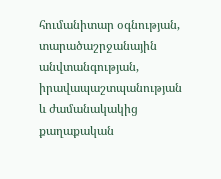հումանիտար օգնության, տարածաշրջանային անվտանգության, իրավապաշտպանության և ժամանակակից քաղաքական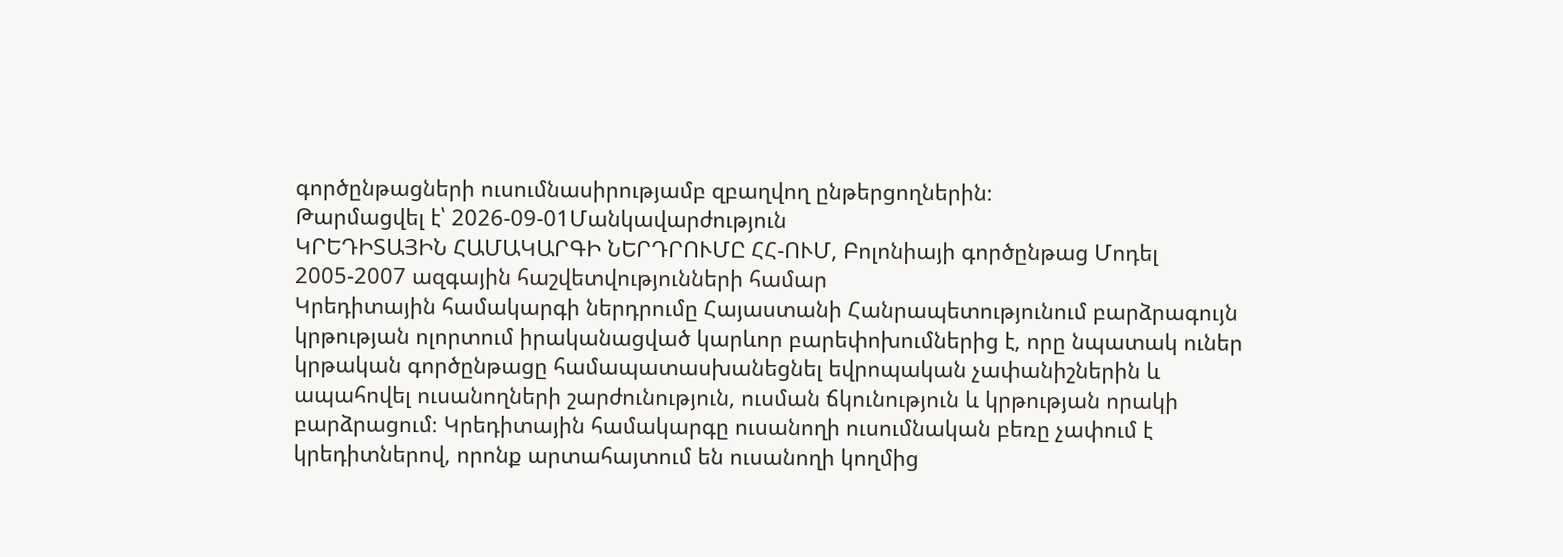գործընթացների ուսումնասիրությամբ զբաղվող ընթերցողներին։
Թարմացվել է՝ 2026-09-01Մանկավարժություն
ԿՐԵԴԻՏԱՅԻՆ ՀԱՄԱԿԱՐԳԻ ՆԵՐԴՐՈՒՄԸ ՀՀ-ՈՒՄ, Բոլոնիայի գործընթաց Մոդել 2005-2007 ազգային հաշվետվությունների համար
Կրեդիտային համակարգի ներդրումը Հայաստանի Հանրապետությունում բարձրագույն կրթության ոլորտում իրականացված կարևոր բարեփոխումներից է, որը նպատակ ուներ կրթական գործընթացը համապատասխանեցնել եվրոպական չափանիշներին և ապահովել ուսանողների շարժունություն, ուսման ճկունություն և կրթության որակի բարձրացում։ Կրեդիտային համակարգը ուսանողի ուսումնական բեռը չափում է կրեդիտներով, որոնք արտահայտում են ուսանողի կողմից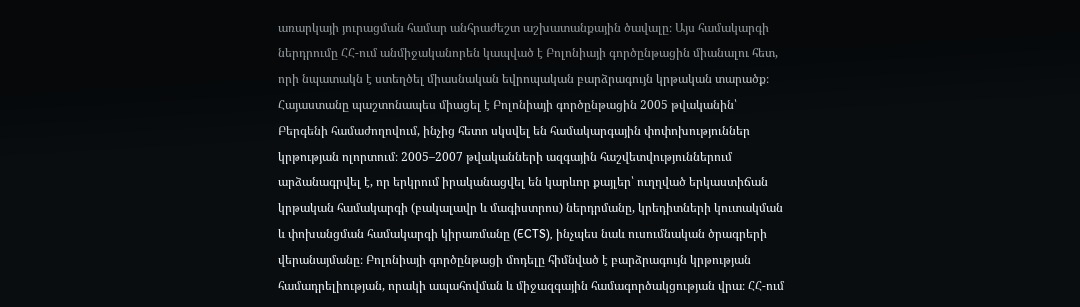առարկայի յուրացման համար անհրաժեշտ աշխատանքային ծավալը։ Այս համակարգի ներդրումը ՀՀ-ում անմիջականորեն կապված է Բոլոնիայի գործընթացին միանալու հետ, որի նպատակն է ստեղծել միասնական եվրոպական բարձրագույն կրթական տարածք։ Հայաստանը պաշտոնապես միացել է Բոլոնիայի գործընթացին 2005 թվականին՝ Բերգենի համաժողովում, ինչից հետո սկսվել են համակարգային փոփոխություններ կրթության ոլորտում։ 2005–2007 թվականների ազգային հաշվետվություններում արձանագրվել է, որ երկրում իրականացվել են կարևոր քայլեր՝ ուղղված երկաստիճան կրթական համակարգի (բակալավր և մագիստրոս) ներդրմանը, կրեդիտների կուտակման և փոխանցման համակարգի կիրառմանը (ECTS), ինչպես նաև ուսումնական ծրագրերի վերանայմանը։ Բոլոնիայի գործընթացի մոդելը հիմնված է բարձրագույն կրթության համադրելիության, որակի ապահովման և միջազգային համագործակցության վրա։ ՀՀ-ում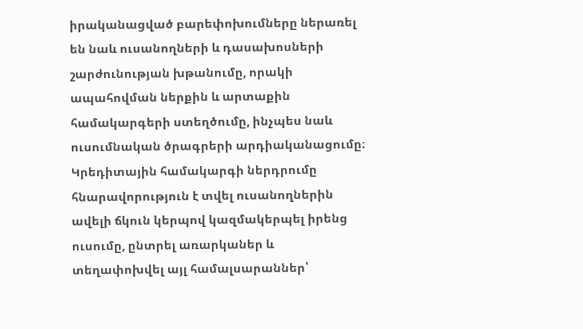իրականացված բարեփոխումները ներառել են նաև ուսանողների և դասախոսների շարժունության խթանումը, որակի ապահովման ներքին և արտաքին համակարգերի ստեղծումը, ինչպես նաև ուսումնական ծրագրերի արդիականացումը։ Կրեդիտային համակարգի ներդրումը հնարավորություն է տվել ուսանողներին ավելի ճկուն կերպով կազմակերպել իրենց ուսումը, ընտրել առարկաներ և տեղափոխվել այլ համալսարաններ՝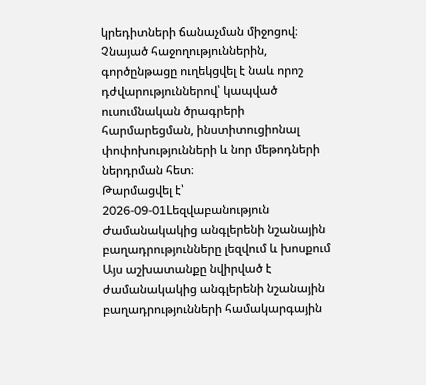կրեդիտների ճանաչման միջոցով։ Չնայած հաջողություններին, գործընթացը ուղեկցվել է նաև որոշ դժվարություններով՝ կապված ուսումնական ծրագրերի հարմարեցման, ինստիտուցիոնալ փոփոխությունների և նոր մեթոդների ներդրման հետ։
Թարմացվել է՝ 2026-09-01Lեզվաբանություն
Ժամանակակից անգլերենի նշանային բաղադրությունները լեզվում և խոսքում
Այս աշխատանքը նվիրված է ժամանակակից անգլերենի նշանային բաղադրությունների համակարգային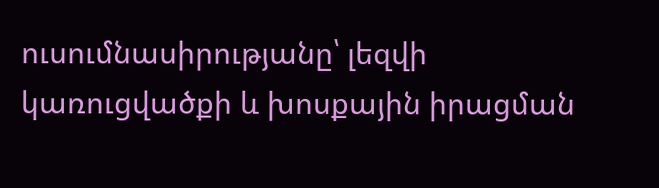ուսումնասիրությանը՝ լեզվի կառուցվածքի և խոսքային իրացման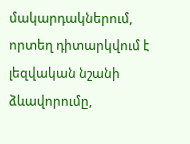մակարդակներում, որտեղ դիտարկվում է լեզվական նշանի ձևավորումը,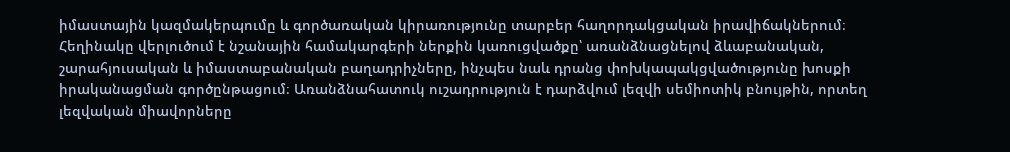իմաստային կազմակերպումը և գործառական կիրառությունը տարբեր հաղորդակցական իրավիճակներում։ Հեղինակը վերլուծում է նշանային համակարգերի ներքին կառուցվածքը՝ առանձնացնելով ձևաբանական, շարահյուսական և իմաստաբանական բաղադրիչները, ինչպես նաև դրանց փոխկապակցվածությունը խոսքի իրականացման գործընթացում։ Առանձնահատուկ ուշադրություն է դարձվում լեզվի սեմիոտիկ բնույթին, որտեղ լեզվական միավորները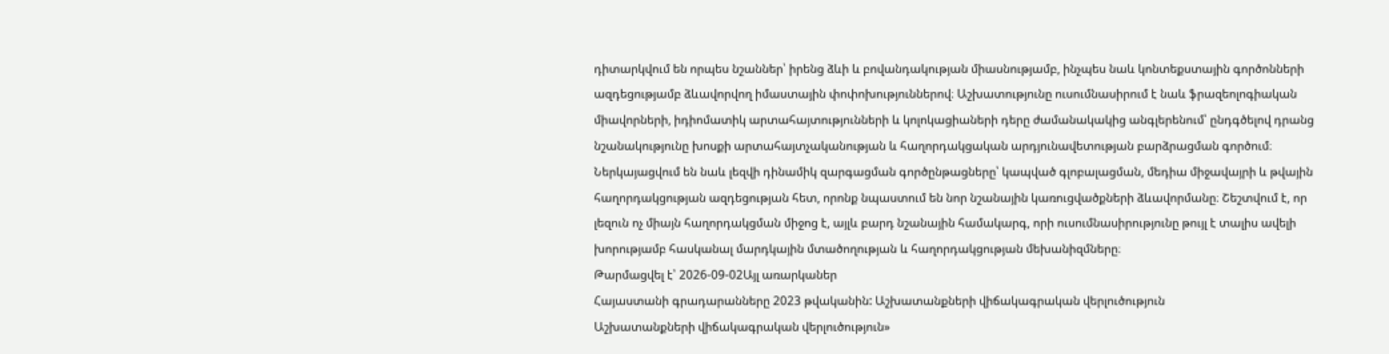դիտարկվում են որպես նշաններ՝ իրենց ձևի և բովանդակության միասնությամբ, ինչպես նաև կոնտեքստային գործոնների ազդեցությամբ ձևավորվող իմաստային փոփոխություններով։ Աշխատությունը ուսումնասիրում է նաև ֆրազեոլոգիական միավորների, իդիոմատիկ արտահայտությունների և կոլոկացիաների դերը ժամանակակից անգլերենում՝ ընդգծելով դրանց նշանակությունը խոսքի արտահայտչականության և հաղորդակցական արդյունավետության բարձրացման գործում։ Ներկայացվում են նաև լեզվի դինամիկ զարգացման գործընթացները՝ կապված գլոբալացման, մեդիա միջավայրի և թվային հաղորդակցության ազդեցության հետ, որոնք նպաստում են նոր նշանային կառուցվածքների ձևավորմանը։ Շեշտվում է, որ լեզուն ոչ միայն հաղորդակցման միջոց է, այլև բարդ նշանային համակարգ, որի ուսումնասիրությունը թույլ է տալիս ավելի խորությամբ հասկանալ մարդկային մտածողության և հաղորդակցության մեխանիզմները։
Թարմացվել է՝ 2026-09-02Այլ առարկաներ
Հայաստանի գրադարանները 2023 թվականին: Աշխատանքների վիճակագրական վերլուծություն
Աշխատանքների վիճակագրական վերլուծություն»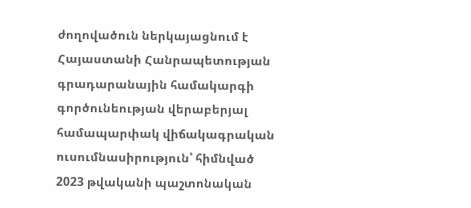ժողովածուն ներկայացնում է Հայաստանի Հանրապետության գրադարանային համակարգի գործունեության վերաբերյալ համապարփակ վիճակագրական ուսումնասիրություն՝ հիմնված 2023 թվականի պաշտոնական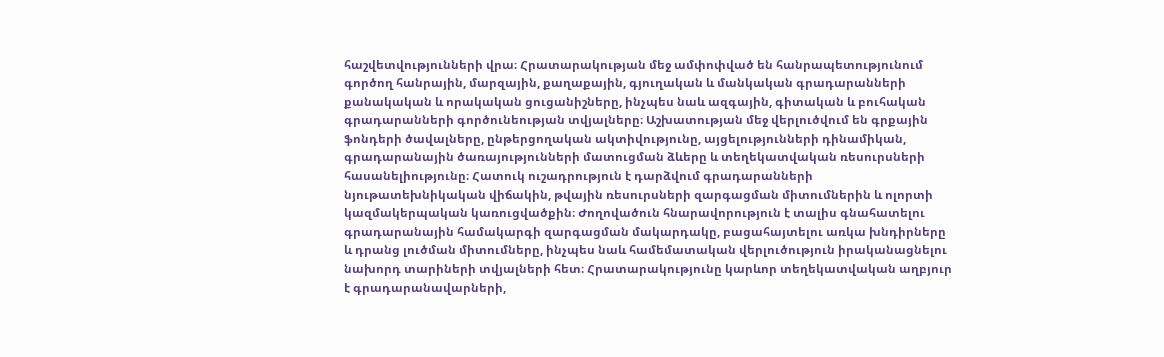հաշվետվությունների վրա։ Հրատարակության մեջ ամփոփված են հանրապետությունում գործող հանրային, մարզային, քաղաքային, գյուղական և մանկական գրադարանների քանակական և որակական ցուցանիշները, ինչպես նաև ազգային, գիտական և բուհական գրադարանների գործունեության տվյալները։ Աշխատության մեջ վերլուծվում են գրքային ֆոնդերի ծավալները, ընթերցողական ակտիվությունը, այցելությունների դինամիկան, գրադարանային ծառայությունների մատուցման ձևերը և տեղեկատվական ռեսուրսների հասանելիությունը։ Հատուկ ուշադրություն է դարձվում գրադարանների նյութատեխնիկական վիճակին, թվային ռեսուրսների զարգացման միտումներին և ոլորտի կազմակերպական կառուցվածքին։ Ժողովածուն հնարավորություն է տալիս գնահատելու գրադարանային համակարգի զարգացման մակարդակը, բացահայտելու առկա խնդիրները և դրանց լուծման միտումները, ինչպես նաև համեմատական վերլուծություն իրականացնելու նախորդ տարիների տվյալների հետ։ Հրատարակությունը կարևոր տեղեկատվական աղբյուր է գրադարանավարների,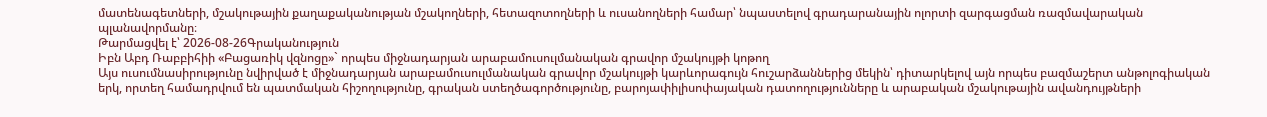մատենագետների, մշակութային քաղաքականության մշակողների, հետազոտողների և ուսանողների համար՝ նպաստելով գրադարանային ոլորտի զարգացման ռազմավարական պլանավորմանը։
Թարմացվել է՝ 2026-08-26Գրականություն
Իբն Աբդ Ռաբբիհիի «Բացառիկ վզնոցը»` որպես միջնադարյան արաբամուսուլմանական գրավոր մշակույթի կոթող
Այս ուսումնասիրությունը նվիրված է միջնադարյան արաբամուսուլմանական գրավոր մշակույթի կարևորագույն հուշարձաններից մեկին՝ դիտարկելով այն որպես բազմաշերտ անթոլոգիական երկ, որտեղ համադրվում են պատմական հիշողությունը, գրական ստեղծագործությունը, բարոյափիլիսոփայական դատողությունները և արաբական մշակութային ավանդույթների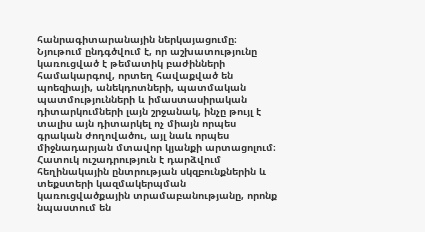հանրագիտարանային ներկայացումը։ Նյութում ընդգծվում է, որ աշխատությունը կառուցված է թեմատիկ բաժինների համակարգով, որտեղ հավաքված են պոեզիայի, անեկդոտների, պատմական պատմությունների և իմաստասիրական դիտարկումների լայն շրջանակ, ինչը թույլ է տալիս այն դիտարկել ոչ միայն որպես գրական ժողովածու, այլ նաև որպես միջնադարյան մտավոր կյանքի արտացոլում։ Հատուկ ուշադրություն է դարձվում հեղինակային ընտրության սկզբունքներին և տեքստերի կազմակերպման կառուցվածքային տրամաբանությանը, որոնք նպաստում են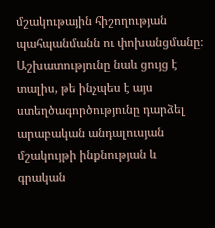մշակութային հիշողության պահպանմանն ու փոխանցմանը։ Աշխատությունը նաև ցույց է տալիս, թե ինչպես է այս ստեղծագործությունը դարձել արաբական անդալուսյան մշակույթի ինքնության և գրական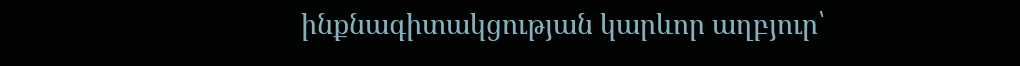ինքնագիտակցության կարևոր աղբյուր՝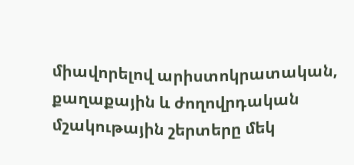միավորելով արիստոկրատական, քաղաքային և ժողովրդական մշակութային շերտերը մեկ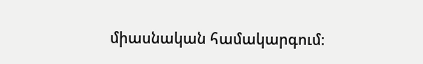միասնական համակարգում։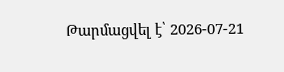Թարմացվել է՝ 2026-07-21